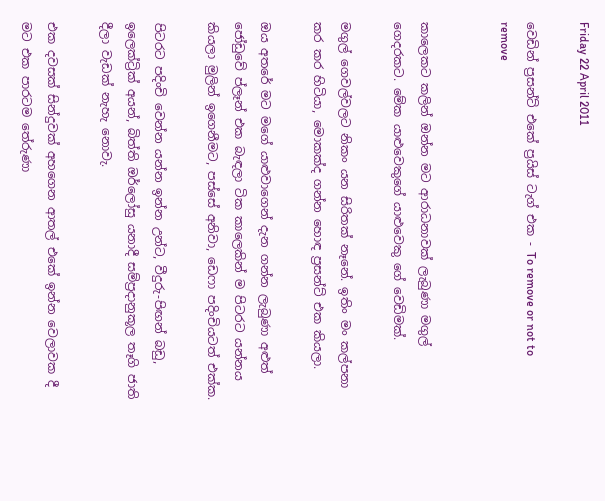Friday 22 April 2011

වෙඩින් ප්‍රසන්ට් එකේ ප්‍රයිස් ටැග් එක - To remove or not to remove


කාලෙකට කලින් ඔන්න මට ආරාධනාවක් ලැබුණා මගුල් ගෙදරකට. මේක යාළුවෙකුගේ යාළුවෙකු ගේ වෙඩිමක්.

මගුල් ගෙවල්වලට නිකං යන සිරිතක් නෑනේ. ඉතිං මං කල්පනා කර කර හිටියා, මොකක්ද ගන්න හොඳ ප්‍රසන්ට් එක කියලා.

ඔය අතරේ මට මගේ යාළුවාගෙන් දැන ගන්න ලැබුණා අළුත් ජෝඩුවේ ප්ලෑන් එක බැඳලා ටික කාලෙකින් ම පිටරට යන්නය කියලා මුලින් ඉගෙනීමට, පස්සේ අනිවා, ඩෙෆා පදිංචියටත් එක්ක.

පිටරට පදිංචි වෙන්න යන්න ඉන්න උන්ට, වීදුරු-පිඟන් බඩු, ඉලෙක්ට්‍රික් අයන්, බිත්ති ඔර්ලෝසු යනාදී සම්ප්‍රදානුකූල තෑගි ජාති දීලා වැඩක් නැහැ නොවැ.

එක දවසක් සින්දුවක් අහගෙන ආතල් එකේ ඉන්න වෙලාවක දී මට එක පාරටම තේරුණා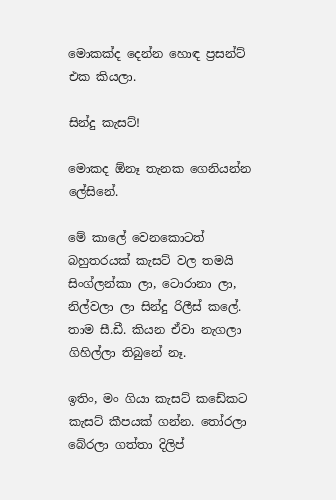මොකක්ද දෙන්න හොඳ ප්‍රසන්ට් එක කියලා.

සින්දු කැසට්!

මොකද ඕනෑ තැනක ගෙනියන්න ලේසිනේ.

මේ කාලේ වෙනකොටත් බහුතරයක් කැසට් වල තමයි සිංග්ලන්කා ලා, ටොරානා ලා, නිල්වලා ලා සින්දු රිලීස් කලේ. තාම සී.ඩී. කියන ඒවා නැගලා ගිහිල්ලා තිබුනේ නෑ.

ඉතිං, මං ගියා කැසට් කඩේකට කැසට් කීපයක් ගන්න. තෝරලා බේරලා ගත්තා දිලිප්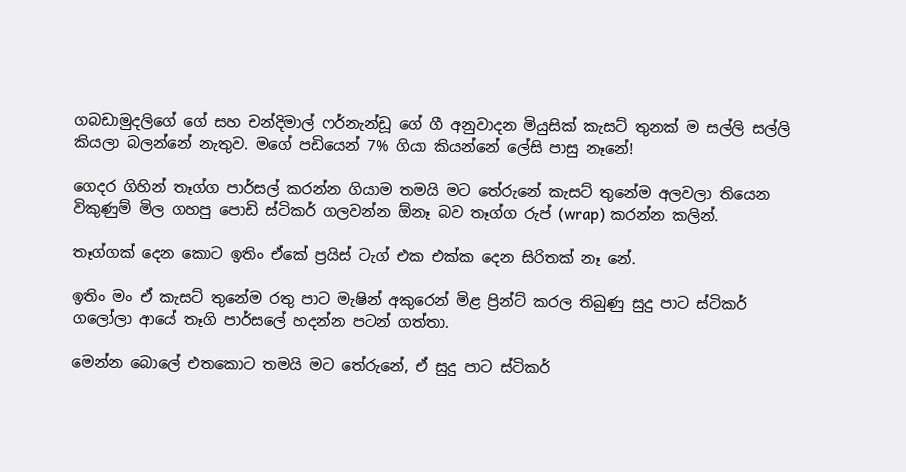ගබඩාමුදලිගේ ගේ සහ චන්දිමාල් ෆර්නැන්ඩූ ගේ ගී අනුවාදන මියුසික් කැසට් තුනක් ම සල්ලි සල්ලි කියලා බලන්නේ නැතුව. මගේ පඩියෙන් 7% ගියා කියන්නේ ලේසි පාසු නෑනේ!

ගෙදර ගිහින් තෑග්ග පාර්සල් කරන්න ගියාම තමයි මට තේරුනේ කැසට් තුනේම අලවලා තියෙන විකුණුම් මිල ගහපු පොඩි ස්ටිකර් ගලවන්න ඕනෑ බව තෑග්ග රුප් (wrap) කරන්න කලින්.

තෑග්ගක් දෙන කොට ඉතිං ඒකේ ප්‍රයිස් ටැග් එක එක්ක දෙන සිරිතක් නෑ නේ.

ඉතිං මං ඒ කැසට් තුනේම රතු පාට මැෂින් අකුරෙන් මිළ ප්‍රින්ට් කරල තිබුණු සුදු පාට ස්ටිකර් ගලෝලා ආයේ තෑගි පාර්සලේ හදන්න පටන් ගත්තා.

මෙන්න බොලේ එතකොට තමයි මට තේරුනේ, ඒ සුදු පාට ස්ටිකර්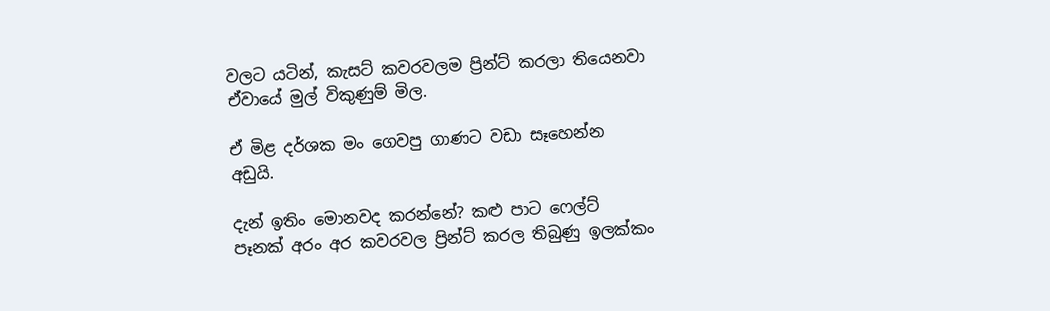වලට යටින්, කැසට් කවරවලම ප්‍රින්ට් කරලා තියෙනවා ඒවායේ මුල් විකුණුම් මිල.

ඒ මිළ දර්ශක මං ගෙවපු ගාණට වඩා සෑහෙන්න අඩුයි.

දැන් ඉතිං මොනවද කරන්නේ? කළු පාට ෆෙල්ට් පෑනක් අරං අර කවරවල ප්‍රින්ට් කරල තිබුණු ඉලක්කං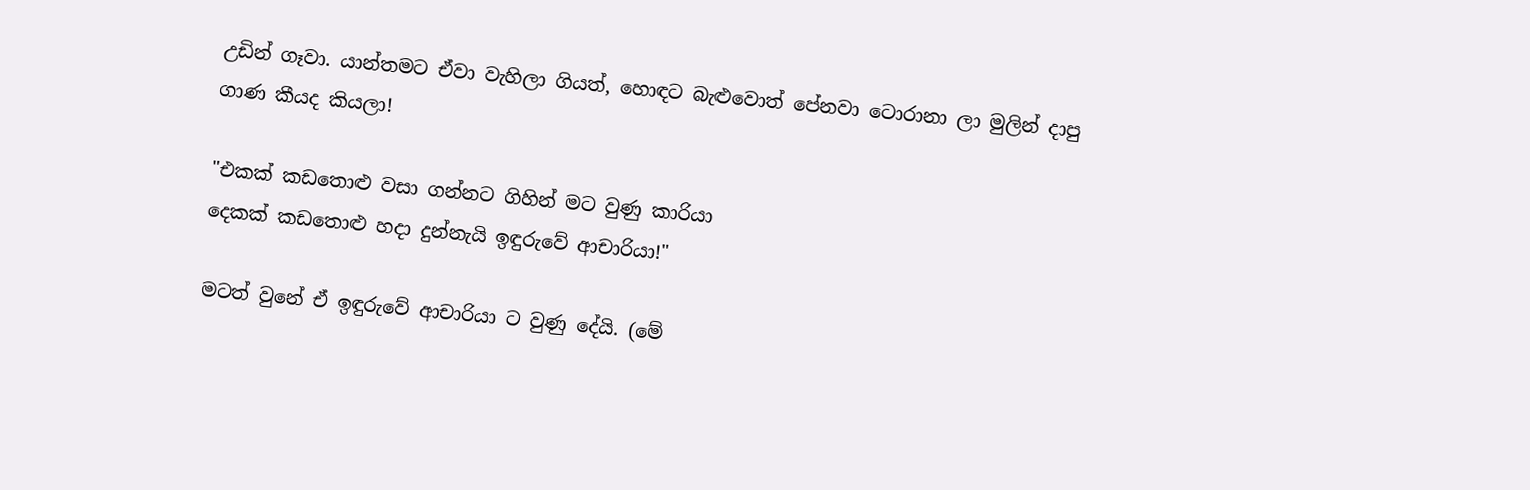උඩින් ගෑවා. යාන්තමට ඒවා වැහිලා ගියත්, හොඳට බැළුවොත් පේනවා ටොරානා ලා මුලින් දාපු ගාණ කීයද කියලා!

"එකක් කඩතොළු වසා ගන්නට ගිහින් මට වුණු කාරියා
දෙකක් කඩතොළු හදා දුන්නැයි ඉඳුරුවේ ආචාරියා!"

මටත් වුනේ ඒ ඉඳුරුවේ ආචාරියා ට වුණු දේයි. (මේ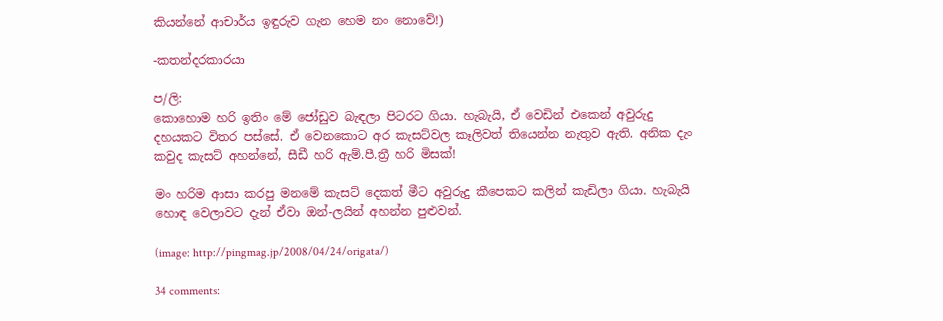කියන්නේ ආචාර්ය ඉඳුරුව ගැන හෙම නං නොවේ!)

-කතන්දරකාරයා

ප/ලි:
කොහොම හරි ඉතිං මේ ජෝඩුව බැඳලා පිටරට ගියා. හැබැයි, ඒ වෙඩින් එකෙන් අවුරුදු දහයකට විතර පස්සේ. ඒ වෙනකොට අර කැසට්වල කෑලිවත් තියෙන්න නැතුව ඇති. අනික දැං කවුද කැසට් අහන්නේ, සීඩී හරි ඇම්.පී.ත්‍රී හරි මිසක්!

මං හරිම ආසා කරපු මනමේ කැසට් දෙකත් මීට අවුරුදු කීපෙකට කලින් කැඩිලා ගියා. හැබැයි හොඳ වෙලාවට දැන් ඒවා ඔන්-ලයින් අහන්න පුළුවන්.

(image: http://pingmag.jp/2008/04/24/origata/)

34 comments: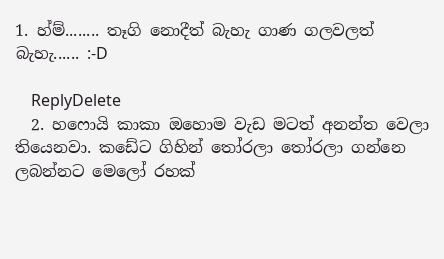1. හ්ම්........ තෑගි නොදීත් බැහැ ගාණ ගලවලත් බැහැ...... :-D

    ReplyDelete
  2. හෆොයි කාකා ඔහොම වැඩ මටත් අනන්ත වෙලා තියෙනවා. කඩේට ගිහින් තෝරලා තෝරලා ගන්නෙ ලබන්නට මෙලෝ රහක්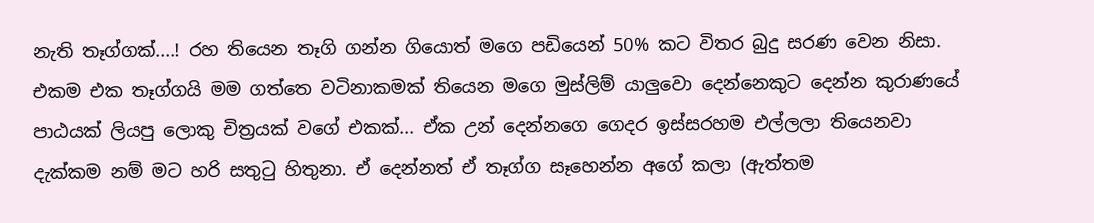නැති තෑග්ගක්....! රහ තියෙන තෑගි ගන්න ගියොත් මගෙ පඩියෙන් 50% කට විතර බුදු සරණ වෙන නිසා. එකම එක තෑග්ගයි මම ගත්තෙ වටිනාකමක් තියෙන මගෙ මුස්ලිම් යාලුවො දෙන්නෙකුට දෙන්න කුරාණයේ පාඨයක් ලියපු ලොකු චිත්‍රයක් වගේ එකක්... ඒක උන් දෙන්නගෙ ගෙදර ඉස්සරහම එල්ලලා තියෙනවා දැක්කම නම් මට හරි සතුටු හිතුනා. ඒ දෙන්නත් ඒ තෑග්ග සෑහෙන්න අගේ කලා (ඇත්තම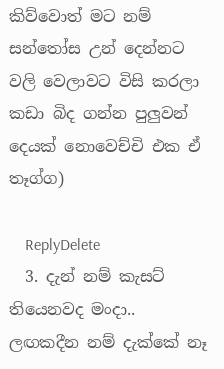කිව්වොත් මට නම් සන්තෝස උන් දෙන්නට වලි වෙලාවට විසි කරලා කඩා බිද ගන්න පුලුවන් දෙයක් නොවෙච්චි එක ඒ තෑග්ග)

    ReplyDelete
  3. දැන් නම් කැසට් තියෙනවද මංදා.. ලඟකදීන නම් දැක්කේ නෑ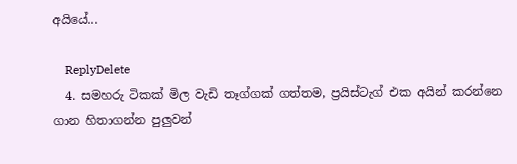අයියේ...

    ReplyDelete
  4. සමහරු ටිකක් මිල වැඩි තෑග්ගක් ගත්තම, ප්‍රයිස්ටැග් එක අයින් කරන්නෙ ගාන හිතාගන්න පුලුවන්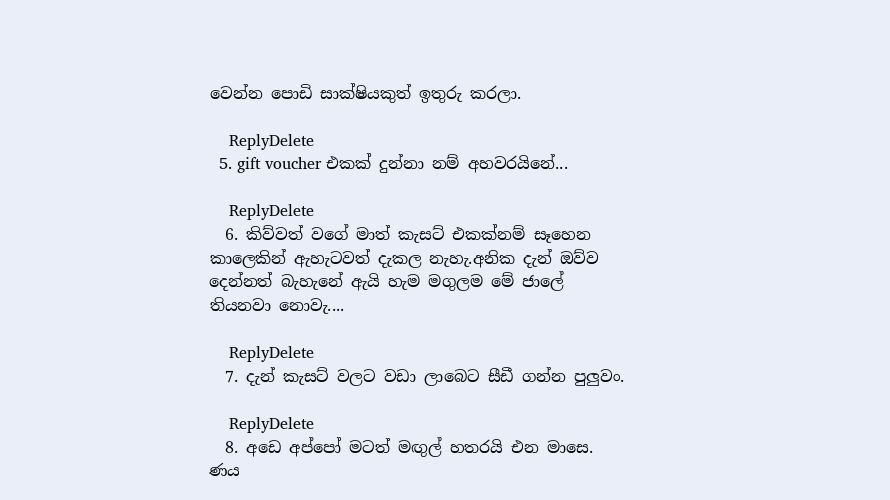වෙන්න පොඩි සාක්ෂියකුත් ඉතුරු කරලා.

    ReplyDelete
  5. gift voucher එකක් දුන්නා නම් අහවරයිනේ...

    ReplyDelete
  6. කිව්වත් වගේ මාත් කැසට් එකක්නම් සෑහෙන කාලෙකින් ඇහැටවත් දැකල නැහැ.අනික දැන් ඔව්ව දෙන්නත් බැහැනේ ඇයි හැම මගුලම මේ ජාලේ තියනවා නොවැ....

    ReplyDelete
  7. දැන් කැසට් වලට වඩා ලාබෙට සීඩී ගන්න පුලුවං.

    ReplyDelete
  8. අඩෙ අප්පෝ මටත් මඟුල් හතරයි එන මාසෙ. ණය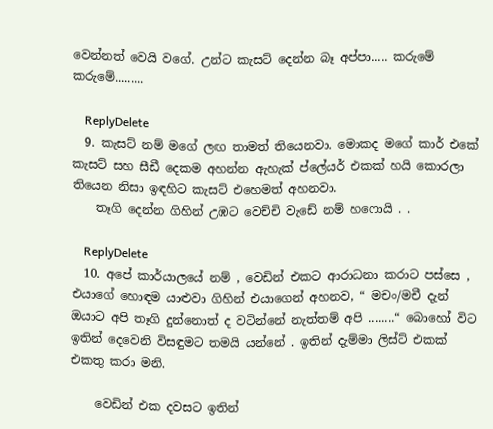වෙන්නත් වෙයි වගේ. උන්ට කැසට් දෙන්න බෑ අප්පා..... කරුමේ කරුමේ.........

    ReplyDelete
  9. කැසට් නම් මගේ ලඟ තාමත් තියෙනවා. මොකද මගේ කාර් එකේ කැසට් සහ සීඩී දෙකම අහන්න ඇහැක් ප්ලේයර් එකක් හයි කොරලා තියෙන නිසා ඉඳහිට කැසට් එහෙමත් අහනවා.
    තෑගි දෙන්න ගිහින් උඹට වෙච්චි වැඩේ නම් හෆොයි . .

    ReplyDelete
  10. අපේ කාර්යාලයේ නම් , වෙඩින් එකට ආරාධනා කරාට පස්සෙ , එයාගේ හොඳම යාළුවා ගිහින් එයාගෙන් අහනව, “ මචං/මචී දැන් ඔයාට අපි තෑගි දුන්නොත් ද වටින්නේ නැත්තම් අපි ........“ බොහෝ විට ඉතින් දෙවෙනි විසඳුමට තමයි යන්නේ . ඉතින් දැම්මා ලිස්ට් එකක් එකතු කරා මනි.

    වෙඩින් එක දවසට ඉතින්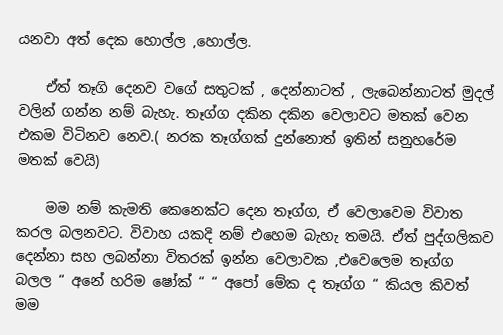යනවා අත් දෙක හොල්ල ,හොල්ල.

    ඒත් තෑගි දෙනව වගේ සතුටක් , දෙන්නාටත් , ලැබෙන්නාටත් මුදල් වලින් ගන්න නම් බැහැ. තෑග්ග දකින දකින වෙලාවට මතක් වෙන එකම විටිනව නෙව.( නරක තෑග්ගක් දුන්නොත් ඉතින් සනුහරේම මතක් වෙයි)

    මම නම් කැමති කෙනෙක්ට දෙන තෑග්ග, ඒ වෙලාවෙම විවාත කරල බලනවට. විවාහ යකදි නම් එහෙම බැහැ තමයි. ඒත් පුද්ගලිකව දෙන්නා සහ ලබන්නා විතරක් ඉන්න වෙලාවක ,එවෙලෙම තෑග්ග බලල “ අනේ හරිම ෂෝක් “ “ අපෝ මේක ද තෑග්ග “ කියල කිවත් මම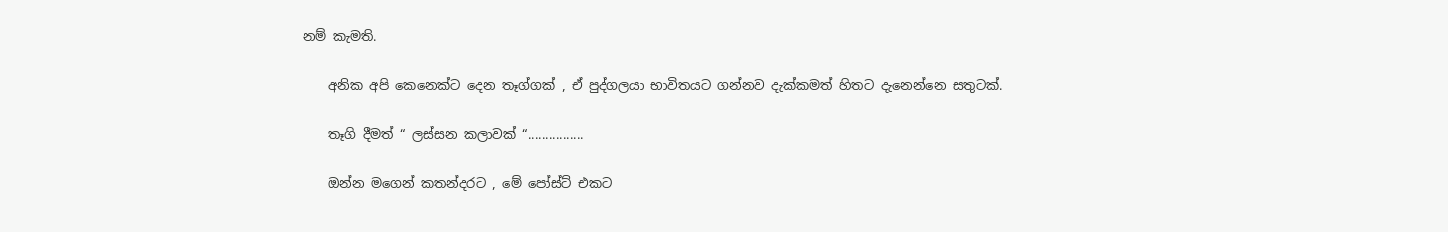නම් කැමති.

    අනික අපි කෙනෙක්ට දෙන තෑග්ගක් , ඒ පුද්ගලයා භාවිතයට ගන්නව දැක්කමත් හිතට දැනෙන්නෙ සතුටක්.

    තෑගි දීමත් “ ලස්සන කලාවක් “................

    ඔන්න මගෙන් කතන්දරට , මේ පෝස්ට් එකට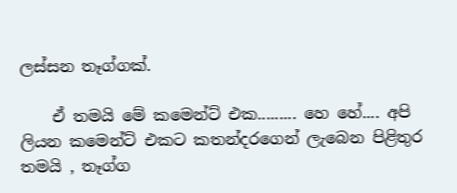ලස්සන තෑග්ගක්.

    ඒ තමයි මේ කමෙන්ට් එක......... හෙ හේ.... අපි ලියන කමෙන්ට් එකට කතන්දරගෙන් ලැබෙන පිළිතුර තමයි , තෑග්ග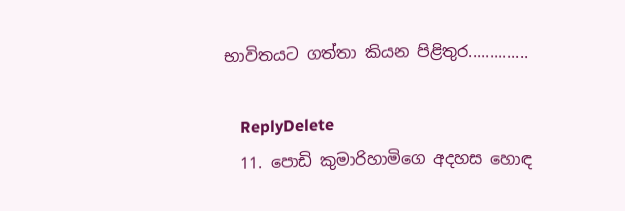භාවිතයට ගත්තා කියන පිළිතුර..............

    ReplyDelete
  11. පොඩි කුමාරිහාමිගෙ අදහස හොඳ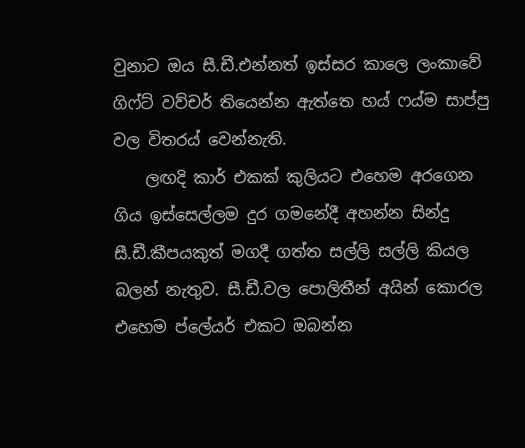වුනාට ඔය සී.ඩී.එන්නත් ඉස්සර කාලෙ ලංකාවේ ගිෆ්ට් වව්චර් තියෙන්න ඇත්තෙ හය් ෆය්ම සාප්පු වල විතරය් වෙන්නැති.
    ලඟදි කාර් එකක් කුලියට එහෙම අරගෙන ගිය ඉස්සෙල්ලම දුර ගමනේදී අහන්න සින්දු සී.ඩී.කීපයකුත් මගදී ගත්ත සල්ලි සල්ලි කියල බලන් නැතුව. සී.ඩී.වල පොලිතීන් අයින් කොරල එහෙම ප්ලේයර් එකට ඔබන්න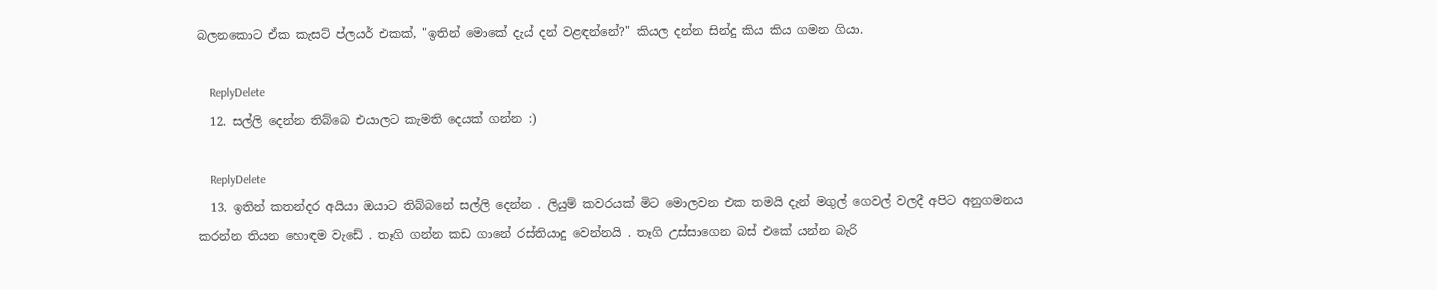බලනකොට ඒක කැසට් ප්ලයර් එකක්, "ඉතින් මොකේ දැය් දන් වළඳන්නේ?" කියල දන්න සින්දු කිය කිය ගමන ගියා.

    ReplyDelete
  12. සල්ලි දෙන්න තිබ්බෙ එයාලට කැමති දෙයක් ගන්න :)

    ReplyDelete
  13. ඉතින් කතන්දර අයියා ඔයාට තිබ්බනේ සල්ලි දෙන්න . ලියුම් කවරයක් මිට මොලවන එක තමයි දැන් මගුල් ගෙවල් වලදී අපිට අනුගමනය කරන්න තියන හොඳම වැඩේ . තෑගි ගන්න කඩ ගානේ රස්තියාදු වෙන්නයි . තෑගි උස්සාගෙන බස් එකේ යන්න බැරි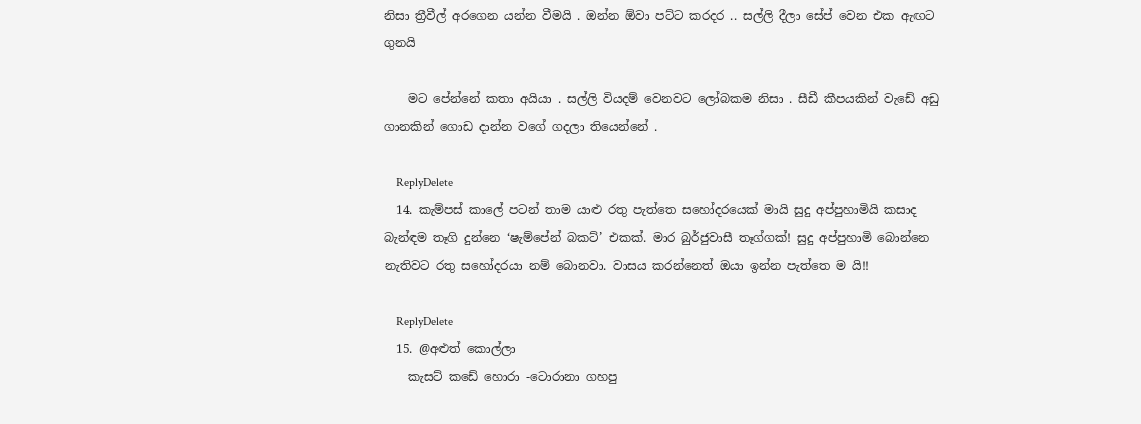නිසා ත්‍රීවීල් අරගෙන යන්න වීමයි . ඔන්න ඕවා පට්ට කරදර .. සල්ලි දීලා සේප් වෙන එක ඇඟට ගුනයි

    මට පේන්නේ කතා අයියා . සල්ලි වියදම් වෙනවට ලෝබකම නිසා . සීඩී කීපයකින් වැඩේ අඩු ගානකින් ගොඩ දාන්න වගේ ගදලා තියෙන්නේ .

    ReplyDelete
  14. කැම්පස් කාලේ පටන් තාම යාළු රතු පැත්තෙ ‍සහෝදරයෙක් මායි සුදු අප්පුහාමියි කසාද බැන්ඳම තෑගි දුන්නෙ ‘ෂැම්පේන් බකට්’ එකක්. මාර බුර්ජුවාසී තෑග්ගක්! සුදු අප්පුහාමි බොන්නෙ නැතිවට රතු සහෝදරයා නම් බොනවා. වාසය කරන්නෙත් ඔයා ඉන්න පැත්තෙ ම යි!!

    ReplyDelete
  15. @අළුත් කොල්ලා
    කැසට් කඩේ හොරා -ටොරානා ගහපු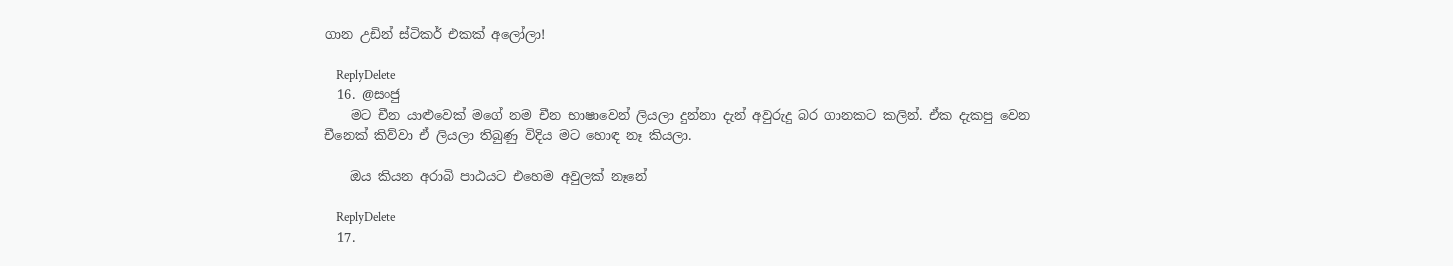ගාන උඩින් ස්ටිකර් එකක් අලෝලා!

    ReplyDelete
  16. @සංජු
    මට චීන යාළුවෙක් මගේ නම චීන භාෂාවෙන් ලියලා දුන්නා දැන් අවුරුදු බර ගානකට කලින්. ඒක දැකපු වෙන චීනෙක් කිව්වා ඒ ලියලා තිබුණු විදිය මට හොඳ නෑ කියලා.

    ඔය කියන අරාබි පාඨයට එහෙම අවුලක් නෑනේ

    ReplyDelete
  17.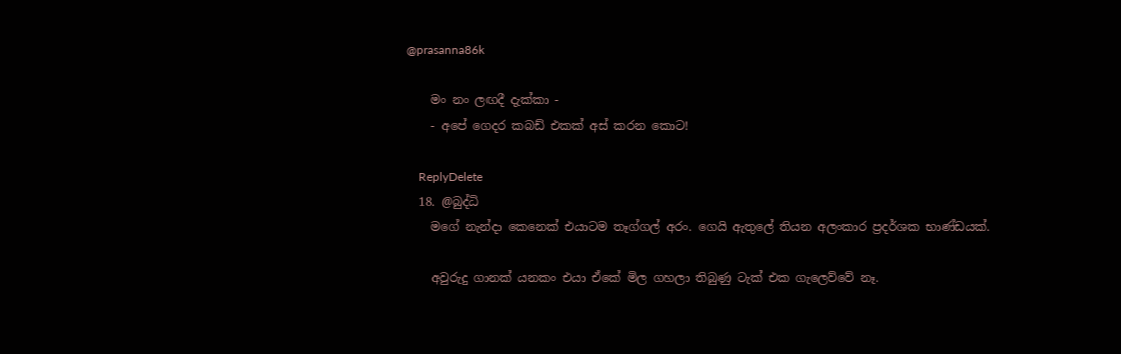@prasanna86k

    මං නං ලඟදී දැක්කා -
    - අපේ ගෙදර කබඩ් එකක් අස් කරන කොට!

    ReplyDelete
  18. @බුද්ධි
    මගේ නැන්දා කෙනෙක් එයාටම තෑග්ගල් අරං. ගෙයි ඇතුලේ තියන අලංකාර ප්‍රදර්ශක භාණ්ඩයක්.

    අවුරුදු ගානක් යනකං එයා ඒකේ මිල ගහලා තිබුණු ටැක් එක ගැලෙව්වේ නෑ.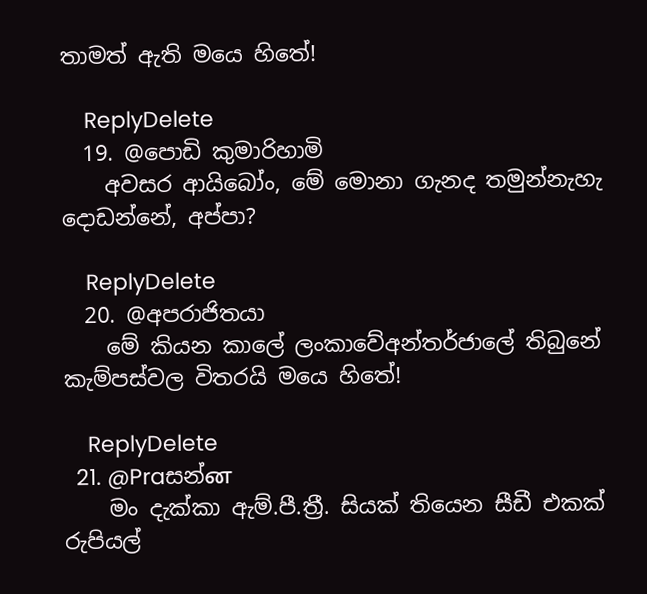තාමත් ඇති මයෙ හිතේ!

    ReplyDelete
  19. @පොඩි කුමාරිහාමි
    අවසර ආයිබෝං, මේ මොනා ගැනද තමුන්නැහැ දොඩන්නේ, අප්පා?

    ReplyDelete
  20. @අපරාජිතයා
    මේ කියන කාලේ ලංකාවේඅන්තර්ජාලේ තිබුනේ කැම්පස්වල විතරයි මයෙ හිතේ!

    ReplyDelete
  21. @Praසන්ன
    මං දැක්කා ඇම්.පී.ත්‍රී. සියක් තියෙන සීඩී එකක් රුපියල්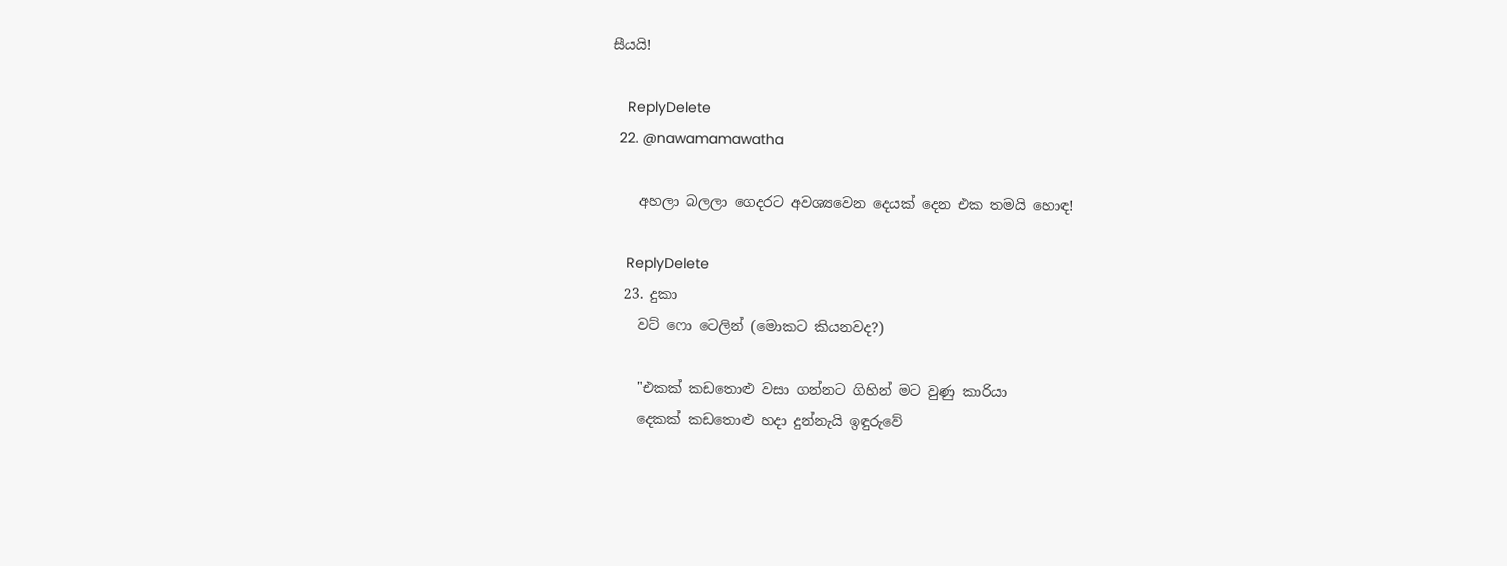සීයයි!

    ReplyDelete
  22. @nawamamawatha

    අහලා බලලා ගෙදරට අවශ්‍යවෙන දෙයක් දෙන එක තමයි හොඳ!

    ReplyDelete
  23. දුකා
    වට් ෆො ටෙලින් (මොකට කියනවද?)

    "එකක් කඩතොළු වසා ගන්නට ගිහින් මට වුණු කාරියා
    දෙකක් කඩතොළු හදා දුන්නැයි ඉඳුරුවේ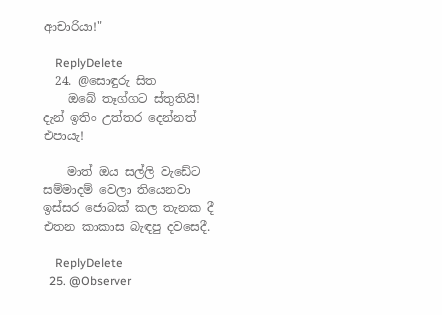ආචාරියා!"

    ReplyDelete
  24. @සොඳුරු සිත
    ඔබේ තෑග්ගට ස්තුතියි! දැන් ඉතිං උත්තර දෙන්නත් එපායැ!

    මාත් ඔය සල්ලි වැඩේට සම්මාදම් වෙලා තියෙනවා ඉස්සර ජොබක් කල තැනක දී එතන කාකාස බැඳපු දවසෙදී.

    ReplyDelete
  25. @Observer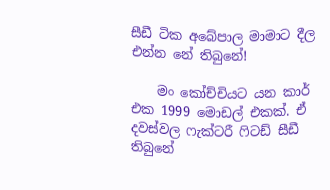සීඩී ටික අබේපාල මාමාට දීල එන්න නේ තිබුනේ!

    මං කෝච්චියට යන කාර් එක 1999 මොඩල් එකක්. ඒ දවස්වල ෆැක්ටරී ෆිටඩ් සීඩී තිබුනේ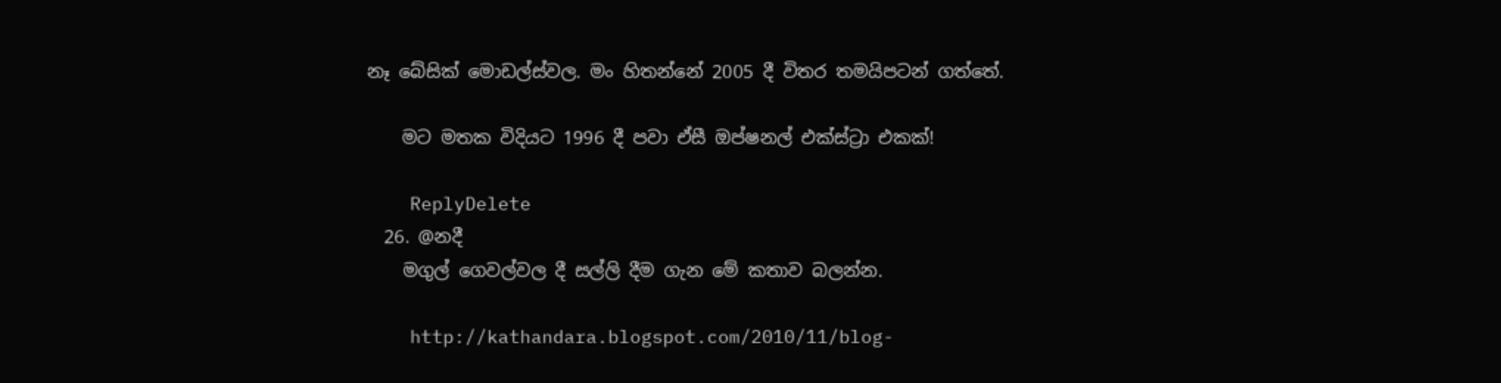නෑ බේසික් මොඩල්ස්වල. මං හිතන්නේ 2005 දී විතර තමයිපටන් ගත්තේ.

    මට මතක විදියට 1996 දී පවා ඒසී ඔප්ෂනල් එක්ස්ට්‍රා එකක්!

    ReplyDelete
  26. @නදී
    මගුල් ගෙවල්වල දී සල්ලි දීම ගැන මේ කතාව බලන්න.

    http://kathandara.blogspot.com/2010/11/blog-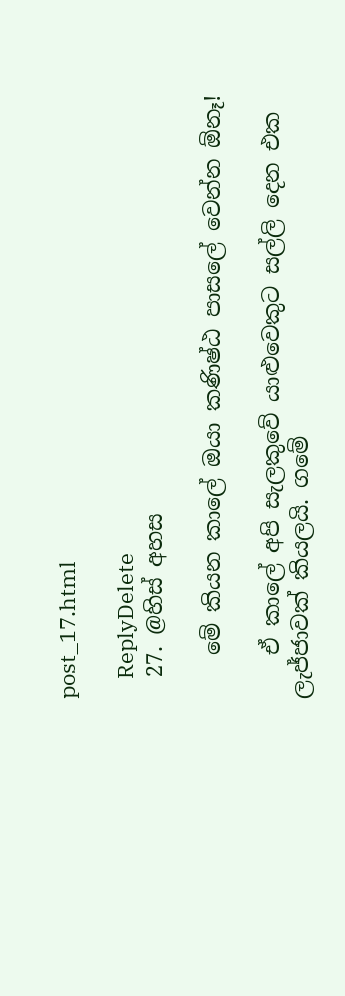post_17.html

    ReplyDelete
  27. @හිස් අහස

    මේ කියන කාලේ ඔයා කණිෂ්ඨ පාසලේ වෙන්න ඕනෑ!

    ඒ කාලේ අපි සැලකුවේ යාළුවෙකුට සල්ලි දෙන එක ලැජ්ජාවක් කියලයි. ගමේ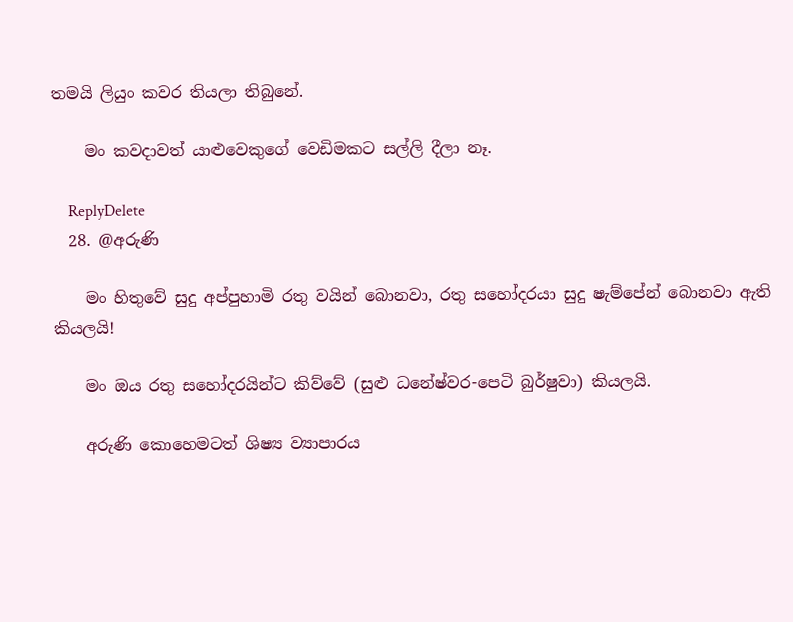තමයි ලියුං කවර තියලා තිබුනේ.

    මං කවදාවත් යාළුවෙකුගේ වෙඩිමකට සල්ලි දීලා නෑ.

    ReplyDelete
  28. @අරුණි

    මං හිතුවේ සුදු අප්පුහාමි රතු වයින් බොනවා, රතු සහෝදරයා සුදු ෂැම්පේන් බොනවා ඇති කියලයි!

    මං ඔය රතු සහෝදරයින්ට කිව්වේ (සුළු ධනේෂ්වර-පෙටි බුර්ෂුවා) කියලයි.

    අරුණි කොහෙමටත් ශිෂ්‍ය ව්‍යාපාරය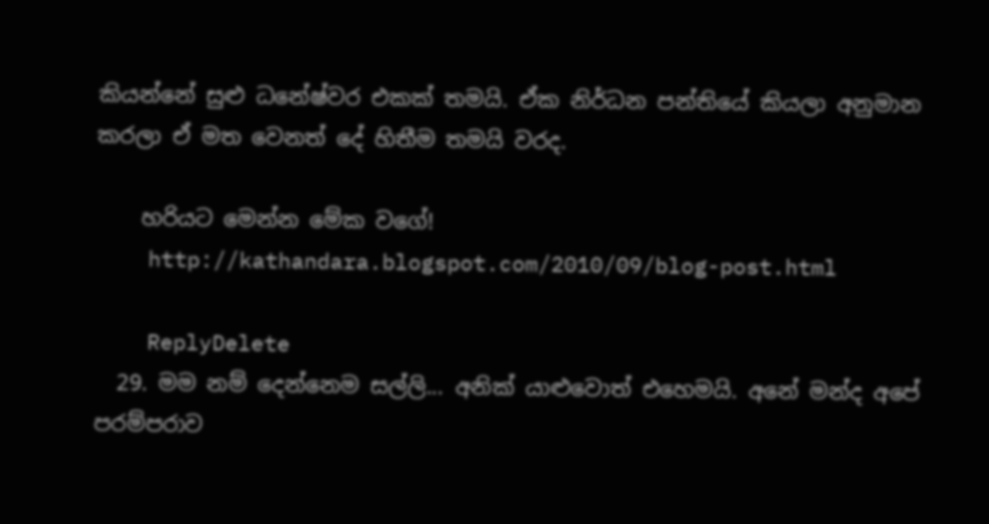කියන්නේ සුළු ධනේෂ්වර එකක් තමයි. ඒක නිර්ධන පන්තියේ කියලා අනුමාන කරලා ඒ මත වෙනත් දේ හිතීම තමයි වරද.

    හරියට මෙන්න මේක වගේ!
    http://kathandara.blogspot.com/2010/09/blog-post.html

    ReplyDelete
  29. මම නම් දෙන්නෙම සල්ලි... අනික් යාළුවොත් එහෙමයි. අනේ මන්ද අපේ පරම්පරාව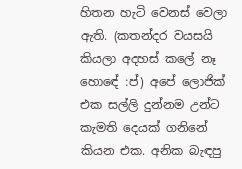හිතන හැටි වෙනස් වෙලා ඇති. (කතන්දර වයසයි කියලා අදහස් කලේ නෑ හොඳේ :ප්) අපේ ලොජික් එක සල්ලි දුන්නම උන්ට කැමති දෙයක් ගනිනේ කියන එක. අනික බැඳපු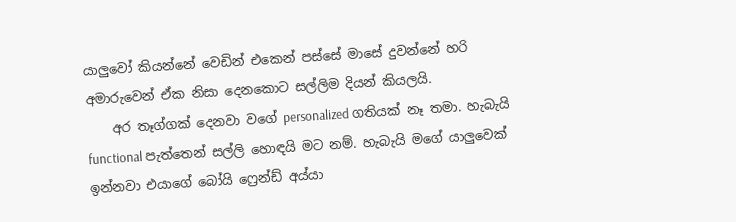යාලුවෝ කියන්නේ වෙඩින් එකෙන් පස්සේ මාසේ දුවන්නේ හරි අමාරුවෙන් ඒක නිසා දෙනකොට සල්ලිම දියන් කියලයි.
    අර තෑග්ගක් දෙනවා වගේ personalized ගතියක් නෑ තමා. හැබැයි functional පැත්තෙන් සල්ලි හොඳයි මට නම්. හැබැයි මගේ යාලුවෙක් ඉන්නවා එයාගේ බෝයි ෆ්‍රෙන්ඩ් අය්යා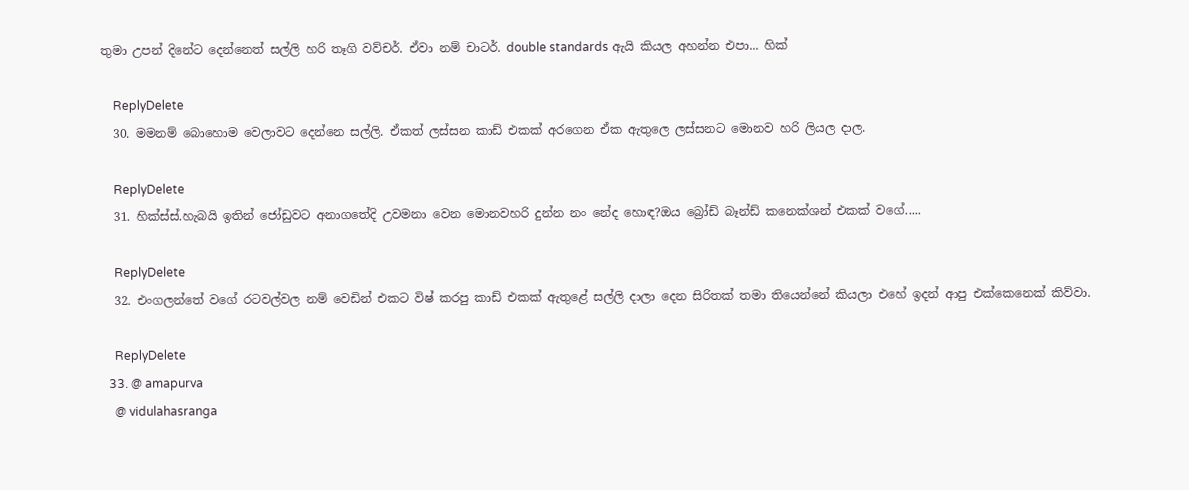තුමා උපන් දිනේට දෙන්නෙත් සල්ලි හරි තෑගි වව්චර්. ඒවා නම් චාටර්. double standards ඇයි කියල අහන්න එපා... හික්

    ReplyDelete
  30. මමනම් බොහොම වෙලාවට දෙන්නෙ සල්ලි. ඒකත් ලස්සන කාඩ් එකක් අරගෙන ඒක ඇතුලෙ ලස්සනට මොනව හරි ලියල දාල.

    ReplyDelete
  31. හික්ස්ස්.හැබයි ඉතින් ජෝඩුවට අනාගතේදි උවමනා වෙන මොනවහරි දුන්න නං නේද හොඳ?ඔය බ්‍රෝඩ් බෑන්ඩ් කනෙක්ශන් එකක් වගේ.....

    ReplyDelete
  32. එංගලන්තේ වගේ රටවල්වල නම් වෙඩින් එකට විෂ් කරපු කාඩ් එකක් ඇතුළේ සල්ලි දාලා දෙන සිරිතක් තමා තියෙන්නේ කියලා එහේ ඉදන් ආපු එක්කෙනෙක් කිව්වා.

    ReplyDelete
  33. @ amapurva
    @ vidulahasranga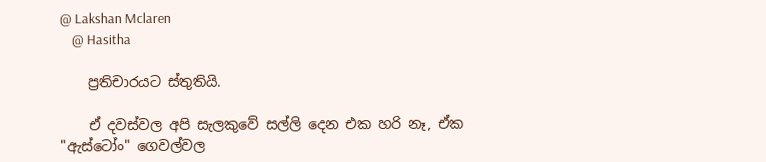@ Lakshan Mclaren
    @ Hasitha

    ප්‍රතිචාරයට ස්තුතියි.

    ඒ දවස්වල අපි සැලකුවේ සල්ලි දෙන එක හරි නෑ, ඒක "ඇස්ටෝං" ගෙවල්වල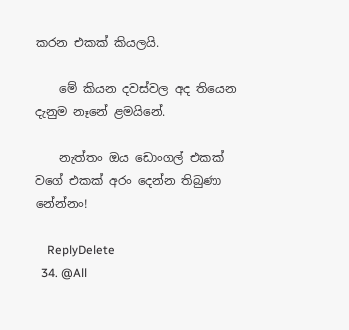කරන එකක් කියලයි.

    මේ කියන දවස්වල අද තියෙන දැනුම නෑනේ ළමයිනේ.

    නැත්තං ඔය ඩොංගල් එකක් වගේ එකක් අරං දෙන්න තිබුණා නේන්නං!

    ReplyDelete
  34. @All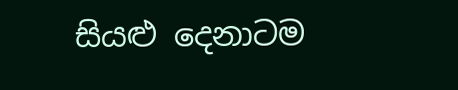සියළු දෙනාටම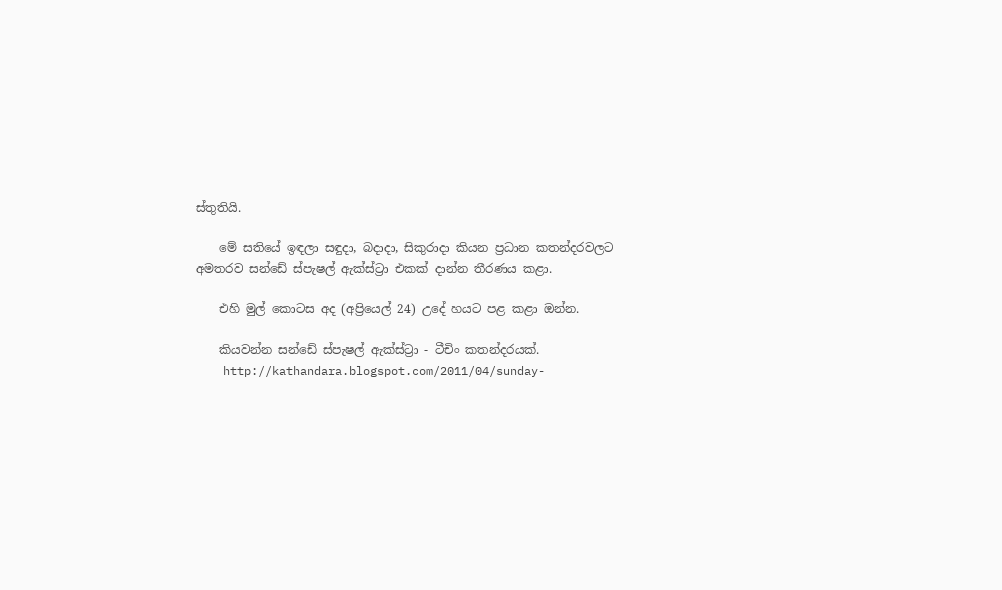ස්තුතියි.

    මේ සතියේ ඉඳලා සඳුදා, බදාදා, සිකුරාදා කියන ප්‍රධාන කතන්දරවලට අමතරව සන්ඩේ ස්පැෂල් ඇක්ස්ට්‍රා එකක් දාන්න තීරණය කළා.

    එහි මුල් කොටස අද (අප්‍රියෙල් 24) උදේ හයට පළ කළා ඔන්න.

    කියවන්න සන්ඩේ ස්පැෂල් ඇක්ස්ට්‍රා - ටීචිං කතන්දරයක්.
    http://kathandara.blogspot.com/2011/04/sunday-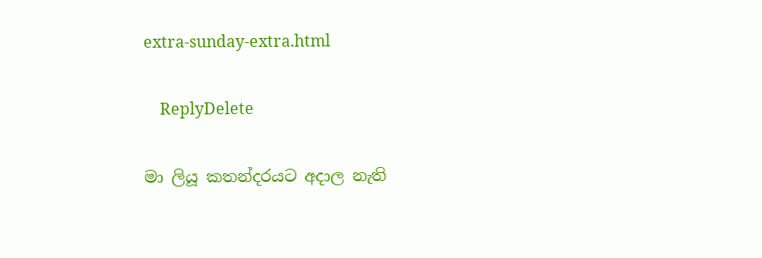extra-sunday-extra.html

    ReplyDelete

මා ලියූ කතන්දරයට අදාල නැති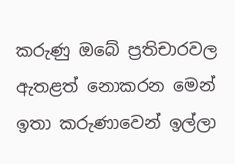කරුණු ඔබේ ප්‍රතිචාරවල ඇතළත් නොකරන මෙන් ඉතා කරුණාවෙන් ඉල්ලා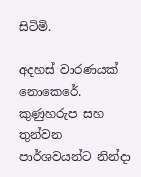සිටිමි.

අදහස් වාරණයක් නොකෙරේ. කුණුහරුප සහ තුන්වන පාර්ශවයන්ට නින්දා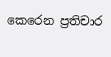කෙරෙන ප්‍රතිචාර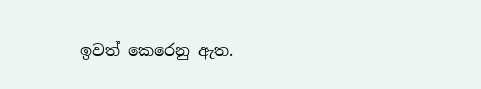ඉවත් කෙරෙනු ඇත.